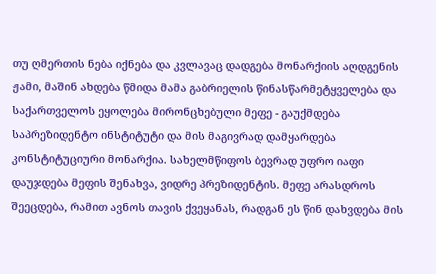თუ ღმერთის ნება იქნება და კვლავაც დადგება მონარქიის აღდგენის ჟამი, მაშინ ახდება წმიდა მამა გაბრიელის წინასწარმეტყველება და საქართველოს ეყოლება მირონცხებული მეფე - გაუქმდება საპრეზიდენტო ინსტიტუტი და მის მაგივრად დამყარდება კონსტიტუციური მონარქია. სახელმწიფოს ბევრად უფრო იაფი დაუჯდება მეფის შენახვა, ვიდრე პრეზიდენტის. მეფე არასდროს შეეცდება, რამით ავნოს თავის ქვეყანას, რადგან ეს წინ დახვდება მის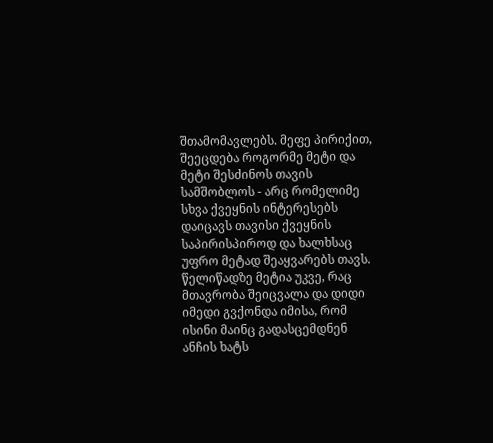შთამომავლებს. მეფე პირიქით, შეეცდება როგორმე მეტი და მეტი შესძინოს თავის სამშობლოს - არც რომელიმე სხვა ქვეყნის ინტერესებს დაიცავს თავისი ქვეყნის საპირისპიროდ და ხალხსაც უფრო მეტად შეაყვარებს თავს. წელიწადზე მეტია უკვე, რაც მთავრობა შეიცვალა და დიდი იმედი გვქონდა იმისა, რომ ისინი მაინც გადასცემდნენ ანჩის ხატს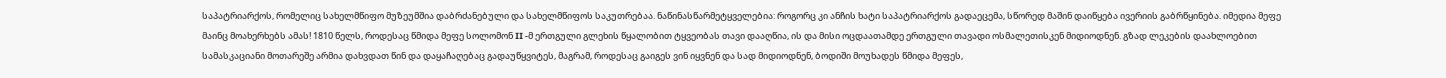საპატრიარქოს, რომელიც სახელმწიფო მუზეუმშია დაბრძანებული და სახელმწიფოს საკუთრებაა. ნაწინასწარმეტყველებია: როგორც კი ანჩის ხატი საპატრიარქოს გადაეცემა, სწორედ მაშინ დაიწყება ივერიის გაბრწყინება. იმედია მეფე მაინც მოახერხებს ამას! 1810 წელს, როდესაც წმიდა მეფე სოლომონ II -მ ერთგული გლეხის წყალობით ტყვეობას თავი დააღწია, ის და მისი ოცდაათამდე ერთგული თავადი ოსმალეთისკენ მიდიოდნენ. გზად ლეკების დაახლოებით სამასკაციანი მოთარეშე არმია დახვდათ წინ და დაყაჩაღებაც გადაუწყვიტეს, მაგრამ, როდესაც გაიგეს ვინ იყვნენ და სად მიდიოდნენ, ბოდიში მოუხადეს წმიდა მეფეს,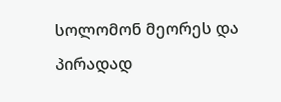სოლომონ მეორეს და პირადად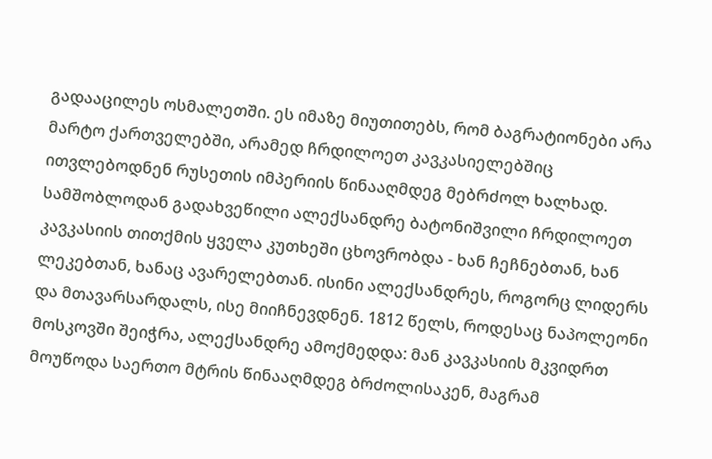გადააცილეს ოსმალეთში. ეს იმაზე მიუთითებს, რომ ბაგრატიონები არა მარტო ქართველებში, არამედ ჩრდილოეთ კავკასიელებშიც ითვლებოდნენ რუსეთის იმპერიის წინააღმდეგ მებრძოლ ხალხად. სამშობლოდან გადახვეწილი ალექსანდრე ბატონიშვილი ჩრდილოეთ კავკასიის თითქმის ყველა კუთხეში ცხოვრობდა - ხან ჩეჩნებთან, ხან ლეკებთან, ხანაც ავარელებთან. ისინი ალექსანდრეს, როგორც ლიდერს და მთავარსარდალს, ისე მიიჩნევდნენ. 1812 წელს, როდესაც ნაპოლეონი მოსკოვში შეიჭრა, ალექსანდრე ამოქმედდა: მან კავკასიის მკვიდრთ მოუწოდა საერთო მტრის წინააღმდეგ ბრძოლისაკენ, მაგრამ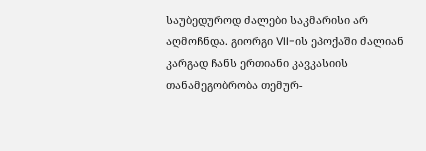საუბედუროდ ძალები საკმარისი არ აღმოჩნდა. გიორგი VII-ის ეპოქაში ძალიან კარგად ჩანს ერთიანი კავკასიის თანამეგობრობა თემურ-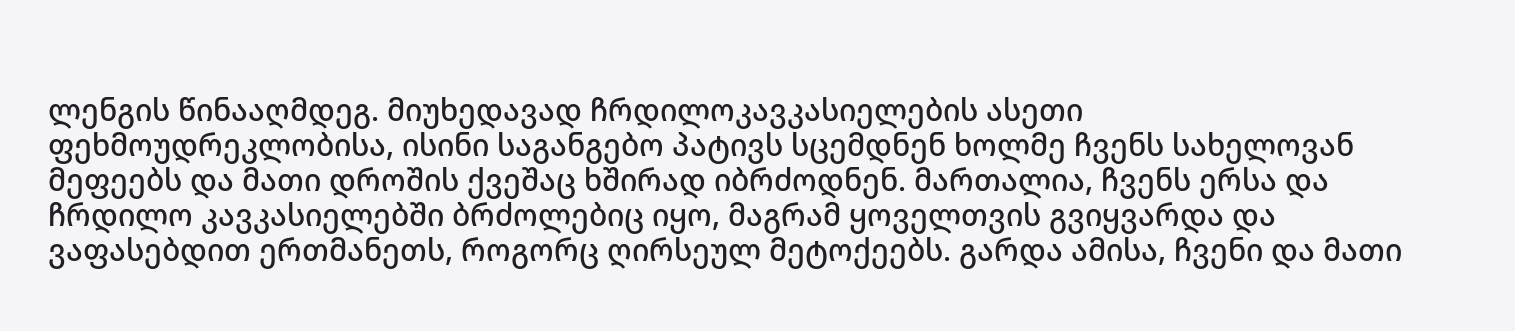ლენგის წინააღმდეგ. მიუხედავად ჩრდილოკავკასიელების ასეთი ფეხმოუდრეკლობისა, ისინი საგანგებო პატივს სცემდნენ ხოლმე ჩვენს სახელოვან მეფეებს და მათი დროშის ქვეშაც ხშირად იბრძოდნენ. მართალია, ჩვენს ერსა და ჩრდილო კავკასიელებში ბრძოლებიც იყო, მაგრამ ყოველთვის გვიყვარდა და ვაფასებდით ერთმანეთს, როგორც ღირსეულ მეტოქეებს. გარდა ამისა, ჩვენი და მათი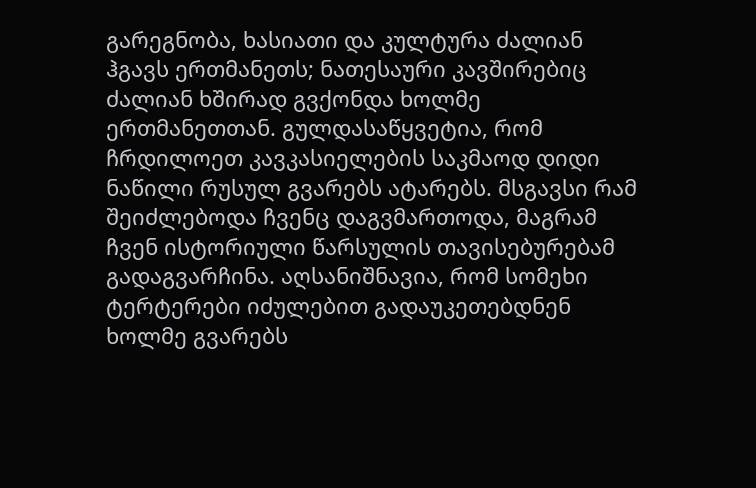გარეგნობა, ხასიათი და კულტურა ძალიან ჰგავს ერთმანეთს; ნათესაური კავშირებიც ძალიან ხშირად გვქონდა ხოლმე ერთმანეთთან. გულდასაწყვეტია, რომ ჩრდილოეთ კავკასიელების საკმაოდ დიდი ნაწილი რუსულ გვარებს ატარებს. მსგავსი რამ შეიძლებოდა ჩვენც დაგვმართოდა, მაგრამ ჩვენ ისტორიული წარსულის თავისებურებამ გადაგვარჩინა. აღსანიშნავია, რომ სომეხი ტერტერები იძულებით გადაუკეთებდნენ ხოლმე გვარებს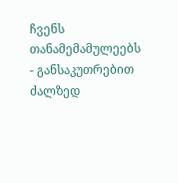ჩვენს თანამემამულეებს - განსაკუთრებით ძალზედ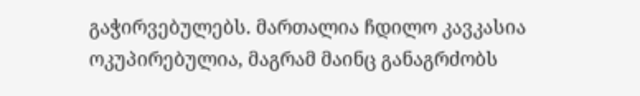გაჭირვებულებს. მართალია ჩდილო კავკასია ოკუპირებულია, მაგრამ მაინც განაგრძობს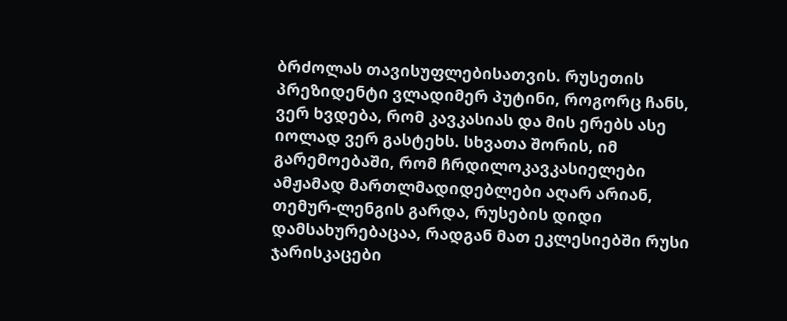ბრძოლას თავისუფლებისათვის. რუსეთის პრეზიდენტი ვლადიმერ პუტინი, როგორც ჩანს, ვერ ხვდება, რომ კავკასიას და მის ერებს ასე იოლად ვერ გასტეხს. სხვათა შორის, იმ გარემოებაში, რომ ჩრდილოკავკასიელები ამჟამად მართლმადიდებლები აღარ არიან, თემურ-ლენგის გარდა, რუსების დიდი დამსახურებაცაა, რადგან მათ ეკლესიებში რუსი ჯარისკაცები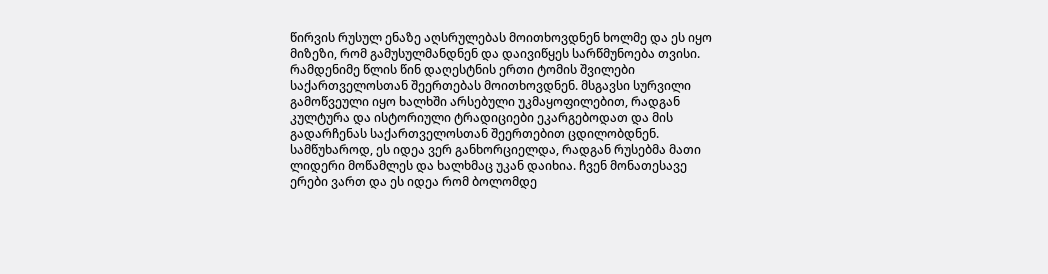წირვის რუსულ ენაზე აღსრულებას მოითხოვდნენ ხოლმე და ეს იყო მიზეზი, რომ გამუსულმანდნენ და დაივიწყეს სარწმუნოება თვისი. რამდენიმე წლის წინ დაღესტნის ერთი ტომის შვილები საქართველოსთან შეერთებას მოითხოვდნენ. მსგავსი სურვილი გამოწვეული იყო ხალხში არსებული უკმაყოფილებით, რადგან კულტურა და ისტორიული ტრადიციები ეკარგებოდათ და მის გადარჩენას საქართველოსთან შეერთებით ცდილობდნენ. სამწუხაროდ, ეს იდეა ვერ განხორციელდა, რადგან რუსებმა მათი ლიდერი მოწამლეს და ხალხმაც უკან დაიხია. ჩვენ მონათესავე ერები ვართ და ეს იდეა რომ ბოლომდე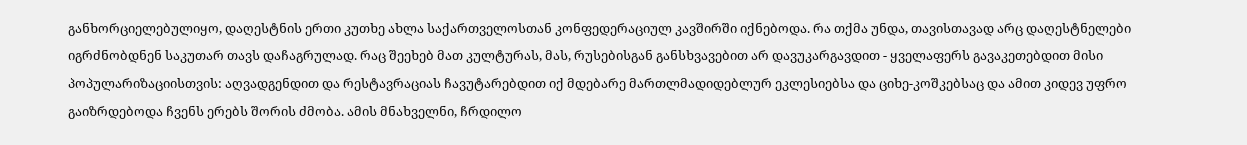განხორციელებულიყო, დაღესტნის ერთი კუთხე ახლა საქართველოსთან კონფედერაციულ კავშირში იქნებოდა. რა თქმა უნდა, თავისთავად არც დაღესტნელები იგრძნობდნენ საკუთარ თავს დაჩაგრულად. რაც შეეხებ მათ კულტურას, მას, რუსებისგან განსხვავებით არ დავუკარგავდით - ყველაფერს გავაკეთებდით მისი პოპულარიზაციისთვის: აღვადგენდით და რესტავრაციას ჩავუტარებდით იქ მდებარე მართლმადიდებლურ ეკლესიებსა და ციხე-კოშკებსაც და ამით კიდევ უფრო გაიზრდებოდა ჩვენს ერებს შორის ძმობა. ამის მნახველნი, ჩრდილო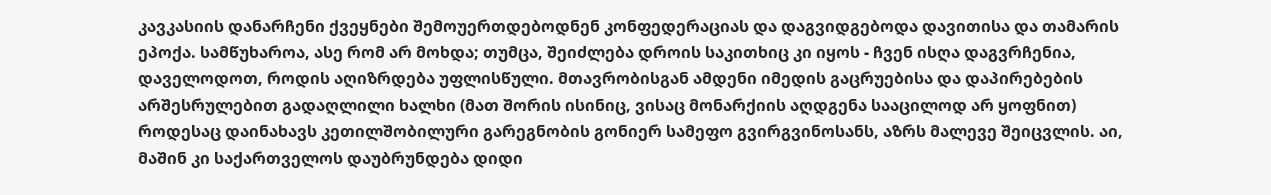კავკასიის დანარჩენი ქვეყნები შემოუერთდებოდნენ კონფედერაციას და დაგვიდგებოდა დავითისა და თამარის ეპოქა. სამწუხაროა, ასე რომ არ მოხდა; თუმცა, შეიძლება დროის საკითხიც კი იყოს - ჩვენ ისღა დაგვრჩენია, დაველოდოთ, როდის აღიზრდება უფლისწული. მთავრობისგან ამდენი იმედის გაცრუებისა და დაპირებების არშესრულებით გადაღლილი ხალხი (მათ შორის ისინიც, ვისაც მონარქიის აღდგენა სააცილოდ არ ყოფნით) როდესაც დაინახავს კეთილშობილური გარეგნობის გონიერ სამეფო გვირგვინოსანს, აზრს მალევე შეიცვლის. აი, მაშინ კი საქართველოს დაუბრუნდება დიდი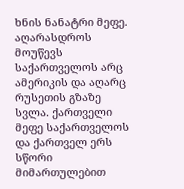ხნის ნანატრი მეფე. აღარასდროს მოუწევს საქართველოს არც ამერიკის და აღარც რუსეთის გზაზე სვლა. ქართველი მეფე საქართველოს და ქართველ ერს სწორი მიმართულებით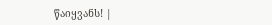წაიყვანს! |